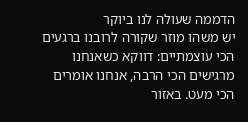הדממה שעולה לנו ביוקר
יש משהו מוזר שקורה לרובנו ברגעים הכי עוצמתיים: דווקא כשאנחנו מרגישים הכי הרבה, אנחנו אומרים הכי מעט. באזור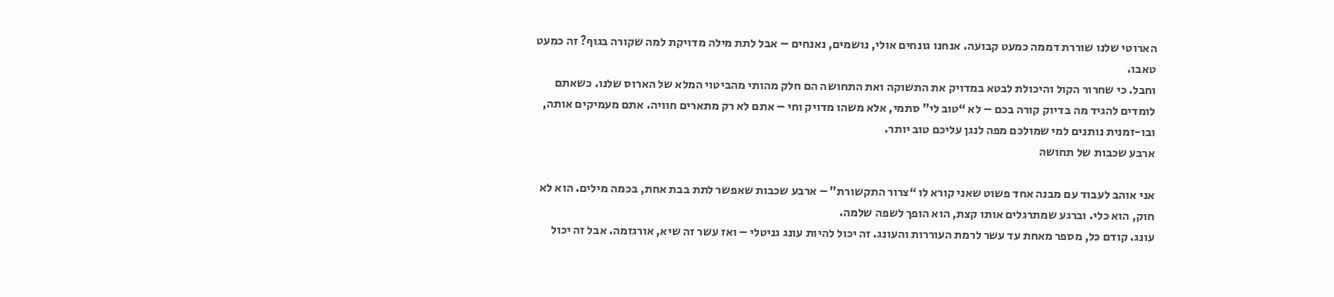הארוטי שלנו שוררת דממה כמעט קבועה. אנחנו גונחים אולי, נושמים, נאנחים – אבל לתת מילה מדויקת למה שקורה בגוף? זה כמעט טאבו.
וחבל. כי שחרור הקול והיכולת לבטא במדויק את התשוקה ואת התחושה הם חלק מהותי מהביטוי המלא של הארוס שלנו. כשאתם לומדים להגיד מה בדיוק קורה בכם – לא “טוב לי” סתמי, אלא משהו מדויק וחי – אתם לא רק מתארים חוויה. אתם מעמיקים אותה, ובו-זמנית נותנים למי שמולכם מפה לנגן עליכם טוב יותר.
ארבע שכבות של תחושה

אני אוהב לעבוד עם מבנה אחד פשוט שאני קורא לו “צרור התקשורת” – ארבע שכבות שאפשר לתת בבת אחת, בכמה מילים. הוא לא חוק, הוא כלי. וברגע שמתרגלים אותו קצת, הוא הופך לשפה שלמה.
עונג. קודם כל, מספר מאחת עד עשר לרמת העוררות והעונג. זה יכול להיות עונג גניטלי – ואז עשר זה שיא, אורגזמה. אבל זה יכול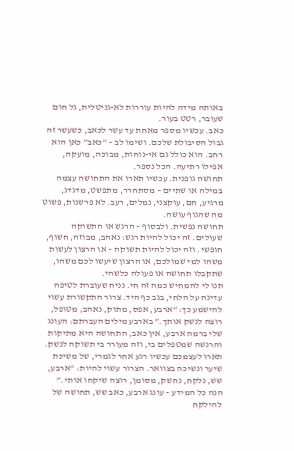באותה מידה להיות עוררות לא-גניטלית, גל חום שעובר, רטט בעור.
כאב. עכשיו מספר מאחת עד עשר לכאב, כשעשר זה גבול הסיבולת שלכם. ושימו לב – “כאב” כאן הוא רחב. הוא כולל גם אי-נוחות, מבוכה, מועקה, אפילו רתיעה. הכל נספר.
תחושה גופנית. עכשיו תארו את התחושה עצמה במילה או שתיים – מסתחרר, מתפשט, מדגדג, מרגיע, חם, עוקצני, נמלים, רעב. לא פרשנות, פשוט מה שהגוף עושה.
תחושה נפשית. ולבסוף – הרגש או התשוקה שעולים. זה יכול להיות רגש: נאהב, מבוזה, חשוף, חופשי. וזה יכול להיות תשוקה – או הרצון לעשות משהו למי שמולכם, או הרצון שיעשו לכם משהו, שתקבלו תחושה או פעולה כלשהי.
תנו לי להמחיש כמה זה חי. נניח שעוברת לטיפה עדינה על הלחי, בגב כף היד. צרור התקשורת עשוי להישמע כך: “ארבע, אפס, מתוק, נאהב, מטופל, רוצה לנשק אותך.” בארבע מילים העברתם: העונג שלי ברמה ארבע, אין כאב, התחושה היא מתיקות והרגשה שמטפלים בי, וזה מעורר בי תשוקה לנשק. תארו לעצמכם עכשיו רגע אחר לגמרי, של משיכת שיער ונשיכה בצוואר. הצרור עשוי להיות: “ארבע, שש, נלקח, נחשק, מסומן, רוצה שיקחו אותי.” הנה כל המידע – עונג ארבע, כאב שש, תחושה של להילקח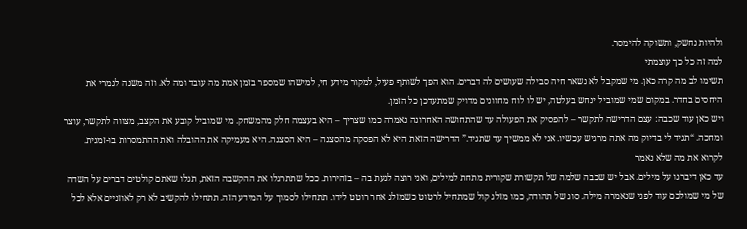ולהיות נחשק, ותשוקה להימסר.
למה זה כל כך עוצמתי
תשימו לב מה קרה כאן. מי שמקבל לא נשאר חיה סבילה שעושים לה דברים. הוא הפך לשותף פעיל, למקור מידע חי, למישהו שמספר בזמן אמת מה עובד ומה לא. וזה משנה לגמרי את היחסים בחדר. במקום שמי שמוביל ינחש בעלטה, יש לו לוח מחוונים מדויק שמתעדכן כל הזמן.
ויש כאן עוד שכבה: עצם הדרישה לתקשר – להפסיק את הפעולה עד שהתחושה האחרונה נאמרה כמו שצריך – היא בעצמה חלק מהמשחק. מי שמוביל קובע את הקצב, מצווה לתקשר, עוצר ומחכה. “תגיד לי בדיוק מה אתה מרגיש עכשיו. אני לא ממשיך עד שתגיד.” הדרישה הזאת היא לא הפסקה מהסצנה – היא הסצנה. היא מעמיקה את ההובלה ואת ההתמסרות בו-זמנית.
לקרוא את מה שלא נאמר
עד כאן דיברנו על מילים. אבל יש שכבה שלמה של תקשורת שקורית מתחת למילים, ואני רוצה לגעת בה – בזהירות. ככל שתתרגלו את ההקשבה הזאת, תגלו שאתם קולטים דברים על השדה של מי שמולכם עוד לפני שנאמרה מילה. סוג של תהודה, כמו מזלג קול שמתחיל לרטוט כשמזלג אחר רוטט לידו. תתחילו לסמוך על המידע הזה. תתחילו להקשיב לא רק לאוזניים אלא לכל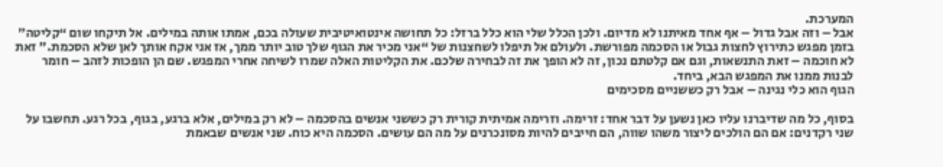המערכת.
אבל – וזה אבל גדול – אף אחד מאיתנו לא מדיום. ולכן הכלל שלי הוא כלל ברזל: כל תחושה אינטואיטיבית שעולה בכם, אמתו אותה במילים. אל תיקחו שום “קליטה” בזמן מפגש כתירוץ לחצות גבול או הסכמה מפורשת. ולעולם אל תיפלו לשחצנות של “אני מכיר את הגוף שלך טוב יותר ממך, אז אני אקח אותך לאן שלא הסכמת.” זאת לא חוכמה – זאת התנשאות, וגם אם קלטתם נכון, זה לא הופך את זה לבחירה שלכם. את הקליטות האלה שמרו לשיחה אחרי המפגש. שם הן הופכות לזהב – חומר לבנות ממנו את המפגש הבא, ביחד.
הגוף הוא כלי נגינה – אבל רק כששניים מסכימים

בסוף, כל מה שדיברנו עליו כאן נשען על דבר אחד: זרימה. וזרימה אמיתית קורית רק כששני אנשים בהסכמה – לא רק במילים, אלא ברגע, בגוף, בכל רגע. תחשבו על שני רקדנים: אם הם הולכים ליצור משהו שווה, הם חייבים להיות מסונכרנים על מה הם עושים. הסכמה היא כוח. שני אנשים שבאמת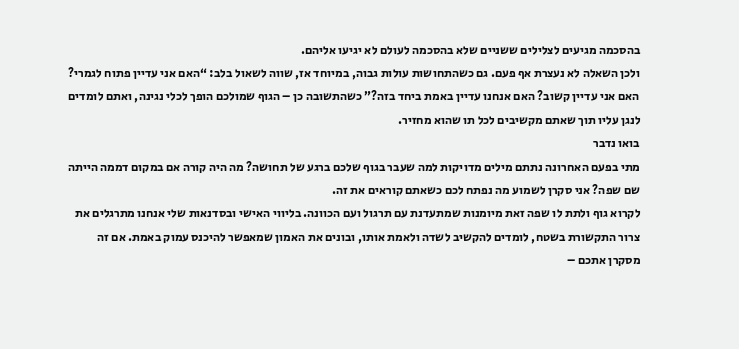בהסכמה מגיעים לצלילים ששניים שלא בהסכמה לעולם לא יגיעו אליהם.
ולכן השאלה לא נעצרת אף פעם. גם כשהתחושות עולות גבוה, במיוחד אז, שווה לשאול בלב: “האם אני עדיין פתוח לגמרי? האם אני עדיין קשוב? האם אנחנו עדיין באמת ביחד בזה?” כשהתשובה כן – הגוף שמולכם הופך לכלי נגינה, ואתם לומדים לנגן עליו תוך שאתם מקשיבים לכל תו שהוא מחזיר.
בואו נדבר
מתי בפעם האחרונה נתתם מילים מדויקות למה שעבר בגוף שלכם ברגע של תחושה? מה היה קורה אם במקום דממה הייתה שם שפה? אני סקרן לשמוע מה נפתח לכם כשאתם קוראים את זה.
לקרוא גוף ולתת לו שפה זאת מיומנות שמתעדנת עם תרגול ועם הכוונה. בליווי האישי ובסדנאות שלי אנחנו מתרגלים את צרור התקשורת בשטח, לומדים להקשיב לשדה ולאמת אותו, ובונים את האמון שמאפשר להיכנס עמוק באמת. אם זה מסקרן אתכם –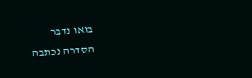בואו נדבר
הסדרה נכתבה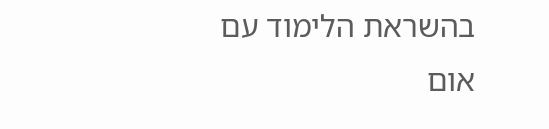בהשראת הלימוד עם אום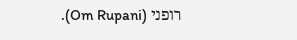רופני (Om Rupani).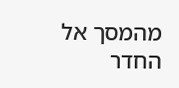מהמסך אל החדר